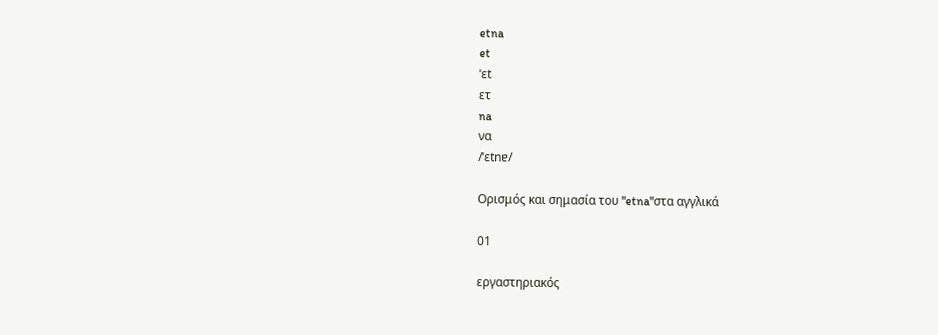etna
et
ˈɛt
ετ
na
να
/ˈɛtnɐ/

Ορισμός και σημασία του "etna"στα αγγλικά

01

εργαστηριακός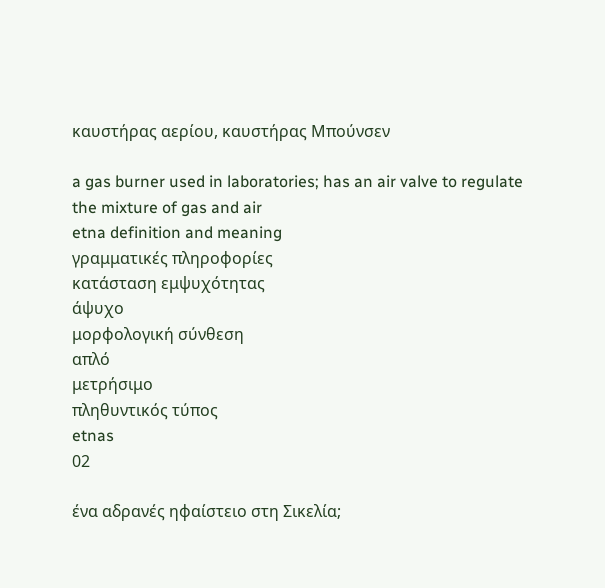καυστήρας αερίου, καυστήρας Μπούνσεν

a gas burner used in laboratories; has an air valve to regulate the mixture of gas and air
etna definition and meaning
γραμματικές πληροφορίες
κατάσταση εμψυχότητας
άψυχο
μορφολογική σύνθεση
απλό
μετρήσιμο
πληθυντικός τύπος
etnas
02

ένα αδρανές ηφαίστειο στη Σικελία;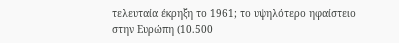τελευταία έκρηξη το 1961; το υψηλότερο ηφαίστειο στην Ευρώπη (10.500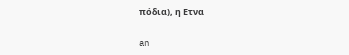πόδια), η Ετνα

an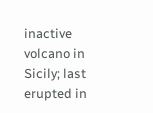inactive volcano in Sicily; last erupted in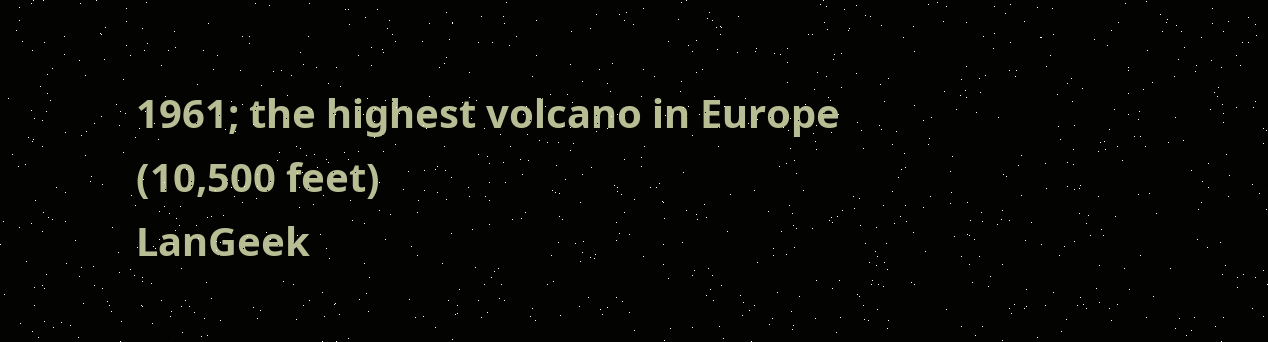1961; the highest volcano in Europe (10,500 feet)
LanGeek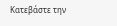Κατεβάστε την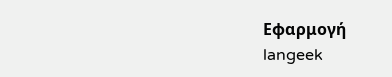Εφαρμογή
langeek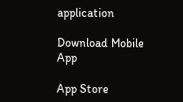application

Download Mobile App

App Store